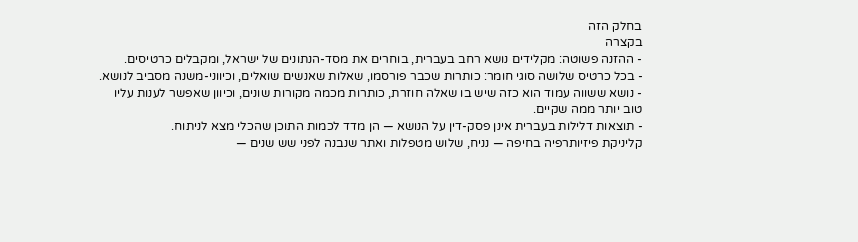בחלק הזה
בקצרה
- ההזנה פשוטה: מקלידים נושא רחב בעברית, בוחרים את מסד-הנתונים של ישראל, ומקבלים כרטיסים.
- בכל כרטיס שלושה סוגי חומר: כותרות שכבר פורסמו, שאלות שאנשים שואלים, וכיווני-משנה מסביב לנושא.
- נושא ששווה עמוד הוא כזה שיש בו שאלה חוזרת, כותרות מכמה מקורות שונים, וכיוון שאפשר לענות עליו טוב יותר ממה שקיים.
- תוצאות דלילות בעברית אינן פסק-דין על הנושא — הן מדד לכמות התוכן שהכלי מצא לניתוח.
קליניקת פיזיותרפיה בחיפה — נניח, שלוש מטפלות ואתר שנבנה לפני שש שנים —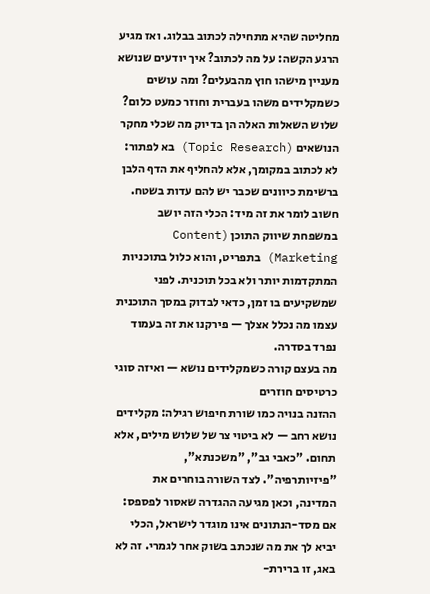מחליטה שהיא מתחילה לכתוב בבלוג. ואז מגיע הרגע הקשה: על מה לכתוב? איך יודעים שנושא מעניין מישהו חוץ מהבעלים? ומה עושים כשמקלידים משהו בעברית וחוזר כמעט כלום? שלוש השאלות האלה הן בדיוק מה שכלי מחקר הנושאים (Topic Research) בא לפתור: לא לכתוב במקומך, אלא להחליף את הדף הלבן ברשימת כיוונים שכבר יש להם עדות בשטח.
חשוב לומר את זה מיד: הכלי הזה יושב במשפחת שיווק התוכן (Content Marketing) בתפריט, והוא כלול בתוכניות המתקדמות יותר ולא בכל תוכנית. לפני שמשקיעים בו זמן, כדאי לבדוק במסך התוכנית עצמו מה נכלל אצלך — פירקנו את זה בעמוד נפרד בסדרה.
מה בעצם קורה כשמקלידים נושא — ואיזה סוגי כרטיסים חוזרים
ההזנה בנויה כמו שורת חיפוש רגילה: מקלידים נושא רחב — לא ביטוי צר של שלוש מילים, אלא תחום. "כאבי גב", "משכנתא", "פיזיותרפיה". לצד השורה בוחרים את המדינה, וכאן מגיעה ההגדרה שאסור לפספס: אם מסד-הנתונים אינו מוגדר לישראל, הכלי יביא לך את מה שנכתב בשוק אחר לגמרי. זה לא באג, זו ברירת-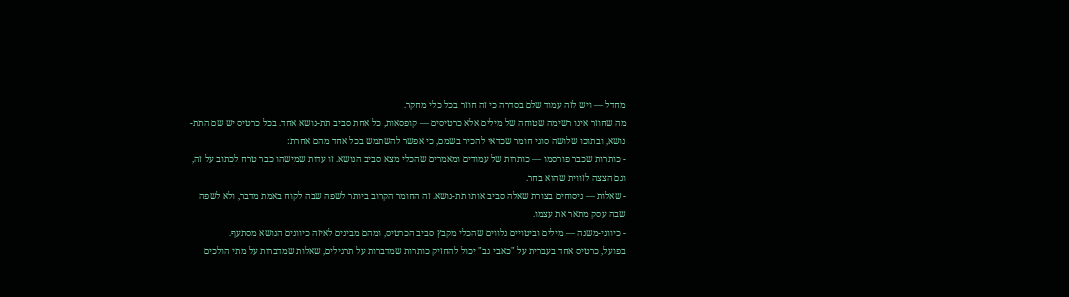מחדל — ויש לזה עמוד שלם בסדרה כי זה חוזר בכל כלי מחקר.
מה שחוזר אינו רשימה שטוחה של מילים אלא כרטיסים — קופסאות, כל אחת סביב תת-נושא אחד. בכל כרטיס יש שם התת-נושא, ובתוכו שלושה סוגי חומר שכדאי להכיר בשמם, כי אפשר להשתמש בכל אחד מהם אחרת:
- כותרות שכבר פורסמו — כותרות של עמודים ומאמרים שהכלי מצא סביב הנושא. זו עדות שמישהו כבר טרח לכתוב על זה, וגם הצצה לזווית שהוא בחר.
- שאלות — ניסוחים בצורת שאלה סביב אותו תת-נושא. זה החומר הקרוב ביותר לשפה שבה לקוח באמת מדבר, ולא לשפה שבה עסק מתאר את עצמו.
- כיווני-משנה — מילים וביטויים נלווים שהכלי מקבץ סביב הכרטיס, ומהם מבינים לאיזה כיוונים הנושא מסתעף.
בפועל, כרטיס אחד בעברית על "כאבי גב" יכול להחזיק כותרות שמדברות על תרגילים, שאלות שמדברות על מתי הולכים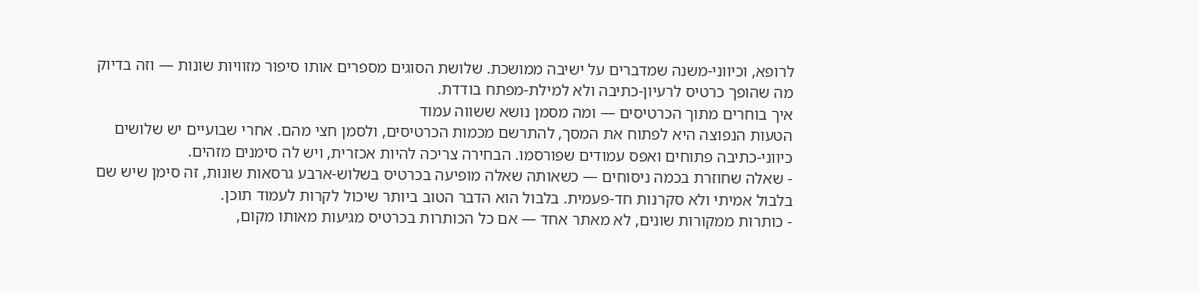לרופא, וכיווני-משנה שמדברים על ישיבה ממושכת. שלושת הסוגים מספרים אותו סיפור מזוויות שונות — וזה בדיוק מה שהופך כרטיס לרעיון-כתיבה ולא למילת-מפתח בודדת.
איך בוחרים מתוך הכרטיסים — ומה מסמן נושא ששווה עמוד
הטעות הנפוצה היא לפתוח את המסך, להתרשם מכמות הכרטיסים, ולסמן חצי מהם. אחרי שבועיים יש שלושים כיווני-כתיבה פתוחים ואפס עמודים שפורסמו. הבחירה צריכה להיות אכזרית, ויש לה סימנים מזהים.
- שאלה שחוזרת בכמה ניסוחים — כשאותה שאלה מופיעה בכרטיס בשלוש-ארבע גרסאות שונות, זה סימן שיש שם בלבול אמיתי ולא סקרנות חד-פעמית. בלבול הוא הדבר הטוב ביותר שיכול לקרות לעמוד תוכן.
- כותרות ממקורות שונים, לא מאתר אחד — אם כל הכותרות בכרטיס מגיעות מאותו מקום,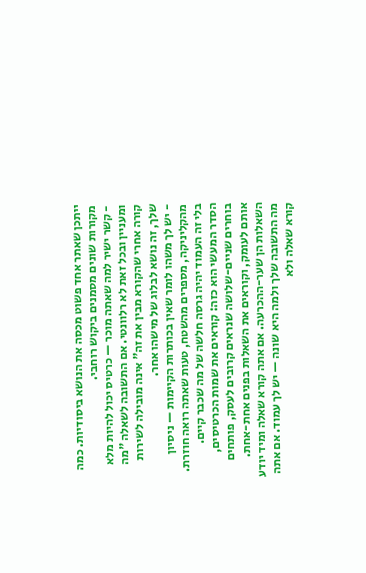ייתכן שאתר אחד פשוט מכסה את הנושא ביסודיות. כמה מקורות שונים מסמנים ביקוש רוחבי.
- קשר ישיר למה שאתה מוכר — כרטיס יכול להיות מלא ומעניין ובכל זאת לא רלוונטי. אם התשובה לשאלה "מה קורה אחרי שהקורא מבין את זה" אינה מובילה לשירות שלך, זה נושא לבלוג של מישהו אחר.
- יש לך משהו לומר שאין בכותרות הקיימות — ניסיון מהקליניקה, מספרים מהשטח, טעות שאתה רואה חוזרת. בלי זה העמוד יהיה גרסה חלשה של מה שכבר קיים.
הסדר המעשי הוא כזה: קוראים את שמות הכרטיסים, בוחרים שניים-שלושה שנראים קרובים לעסק, פותחים אותם לעומק, וקוראים את השאלות בפנים אחת-אחת. השאלות הן שער-ההכרעה. אם אתה קורא שאלה ומיד יודע מה התשובה שלך ולמה היא שונה — יש לך עמוד. אם אתה קורא שאלה ולא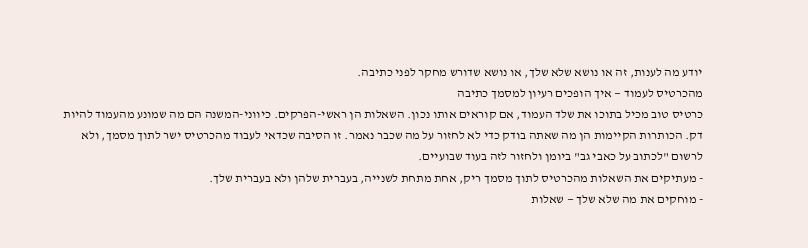יודע מה לענות, זה או נושא שלא שלך, או נושא שדורש מחקר לפני כתיבה.
מהכרטיס לעמוד — איך הופכים רעיון למסמך כתיבה
כרטיס טוב מכיל בתוכו את שלד העמוד, אם קוראים אותו נכון. השאלות הן ראשי-הפרקים. כיווני-המשנה הם מה שמונע מהעמוד להיות דק. הכותרות הקיימות הן מה שאתה בודק כדי לא לחזור על מה שכבר נאמר. זו הסיבה שכדאי לעבוד מהכרטיס ישר לתוך מסמך, ולא לרשום "לכתוב על כאבי גב" ביומן ולחזור לזה בעוד שבועיים.
- מעתיקים את השאלות מהכרטיס לתוך מסמך ריק, אחת מתחת לשנייה, בעברית שלהן ולא בעברית שלך.
- מוחקים את מה שלא שלך — שאלות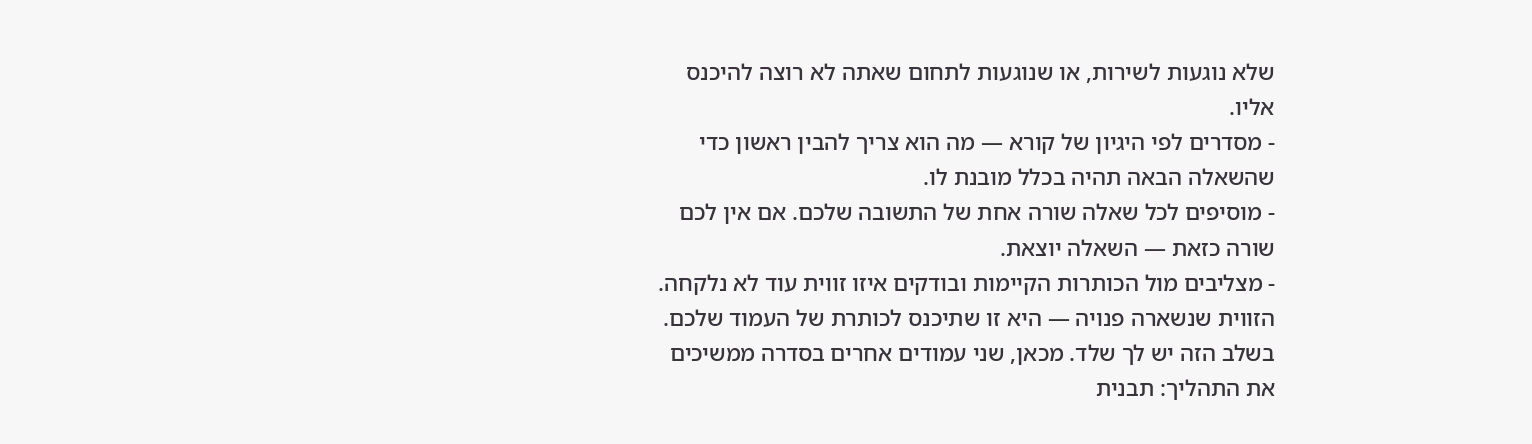שלא נוגעות לשירות, או שנוגעות לתחום שאתה לא רוצה להיכנס אליו.
- מסדרים לפי היגיון של קורא — מה הוא צריך להבין ראשון כדי שהשאלה הבאה תהיה בכלל מובנת לו.
- מוסיפים לכל שאלה שורה אחת של התשובה שלכם. אם אין לכם שורה כזאת — השאלה יוצאת.
- מצליבים מול הכותרות הקיימות ובודקים איזו זווית עוד לא נלקחה. הזווית שנשארה פנויה — היא זו שתיכנס לכותרת של העמוד שלכם.
בשלב הזה יש לך שלד. מכאן, שני עמודים אחרים בסדרה ממשיכים את התהליך: תבנית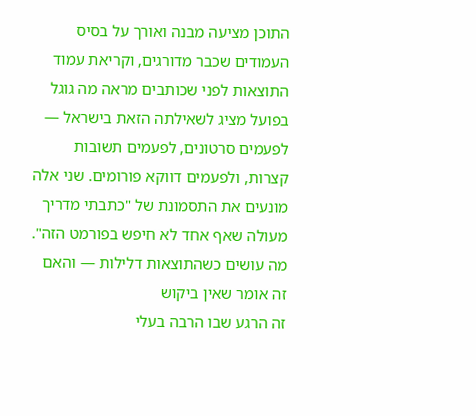התוכן מציעה מבנה ואורך על בסיס העמודים שכבר מדורגים, וקריאת עמוד התוצאות לפני שכותבים מראה מה גוגל בפועל מציג לשאילתה הזאת בישראל — לפעמים סרטונים, לפעמים תשובות קצרות, ולפעמים דווקא פורומים. שני אלה מונעים את התסמונת של "כתבתי מדריך מעולה שאף אחד לא חיפש בפורמט הזה".
מה עושים כשהתוצאות דלילות — והאם זה אומר שאין ביקוש
זה הרגע שבו הרבה בעלי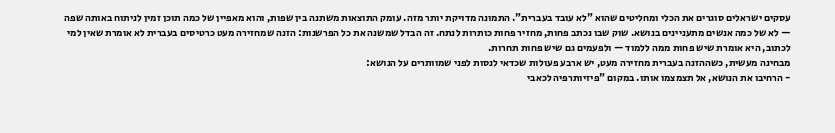עסקים ישראלים סוגרים את הכלי ומחליטים שהוא "לא עובד בעברית". התמונה מדויקת יותר מזה. עומק התוצאות משתנה בין שפות, והוא מאפיין של כמה תוכן זמין לניתוח באותה שפה — לא של כמה אנשים מתעניינים בנושא. שוק שבו נכתב פחות, מחזיר פחות כותרות לנתח. זה הבדל שמשנה את כל הפרשנות: הזנה שמחזירה מעט כרטיסים בעברית לא אומרת שאין למי לכתוב, היא אומרת שיש פחות ממה ללמוד — ולפעמים גם שיש פחות תחרות.
מבחינה מעשית, כשההזנה בעברית מחזירה מעט, יש ארבע פעולות שכדאי לנסות לפני שמוותרים על הנושא:
- הרחיבו את הנושא, אל תצמצמו אותו. במקום "פיזיותרפיה לכאבי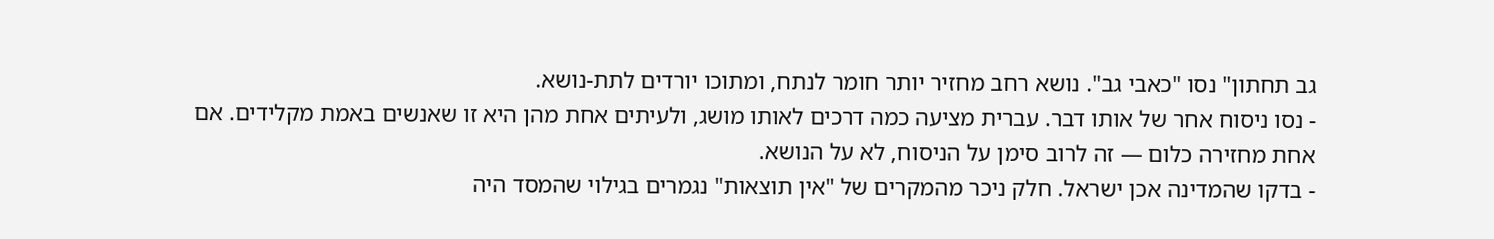גב תחתון" נסו "כאבי גב". נושא רחב מחזיר יותר חומר לנתח, ומתוכו יורדים לתת-נושא.
- נסו ניסוח אחר של אותו דבר. עברית מציעה כמה דרכים לאותו מושג, ולעיתים אחת מהן היא זו שאנשים באמת מקלידים. אם אחת מחזירה כלום — זה לרוב סימן על הניסוח, לא על הנושא.
- בדקו שהמדינה אכן ישראל. חלק ניכר מהמקרים של "אין תוצאות" נגמרים בגילוי שהמסד היה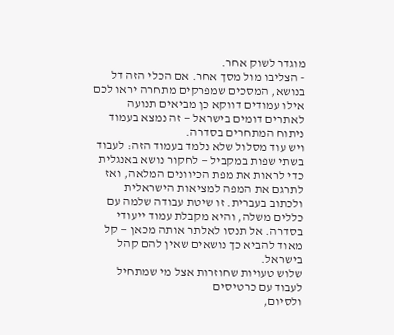מוגדר לשוק אחר.
- הצליבו מול מסך אחר. אם הכלי הזה דל בנושא, המסכים שמפרקים מתחרה יראו לכם אילו עמודים דווקא כן מביאים תנועה לאתרים דומים בישראל — זה נמצא בעמוד ניתוח המתחרים בסדרה.
ויש עוד מסלול שלא נלמד בעמוד הזה: לעבוד בשתי שפות במקביל — לחקור נושא באנגלית כדי לראות את מפת הכיוונים המלאה, ואז לתרגם את המפה למציאות הישראלית ולכתוב בעברית. זו שיטת עבודה שלמה עם כללים משלה, והיא מקבלת עמוד ייעודי בסדרה. אל תנסו לאלתר אותה מכאן — קל מאוד להביא כך נושאים שאין להם קהל בישראל.
שלוש טעויות שחוזרות אצל מי שמתחיל לעבוד עם כרטיסים
ולסיום,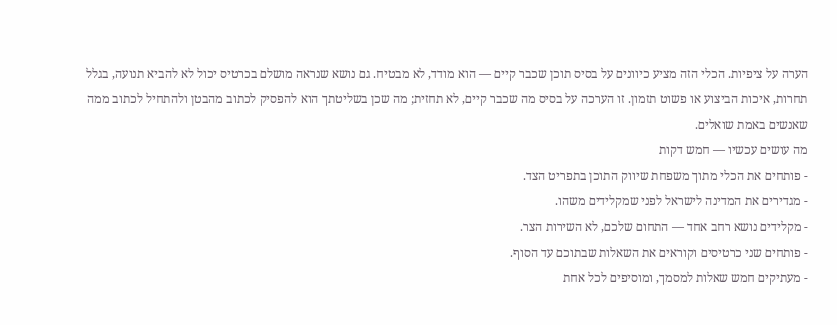הערה על ציפיות. הכלי הזה מציע כיוונים על בסיס תוכן שכבר קיים — הוא מודד, לא מבטיח. גם נושא שנראה מושלם בכרטיס יכול לא להביא תנועה, בגלל תחרות, איכות הביצוע או פשוט תזמון. זו הערכה על בסיס מה שכבר קיים, לא תחזית; מה שכן בשליטתך הוא להפסיק לכתוב מהבטן ולהתחיל לכתוב ממה שאנשים באמת שואלים.
מה עושים עכשיו — חמש דקות
- פותחים את הכלי מתוך משפחת שיווק התוכן בתפריט הצד.
- מגדירים את המדינה לישראל לפני שמקלידים משהו.
- מקלידים נושא רחב אחד — התחום שלכם, לא השירות הצר.
- פותחים שני כרטיסים וקוראים את השאלות שבתוכם עד הסוף.
- מעתיקים חמש שאלות למסמך, ומוסיפים לכל אחת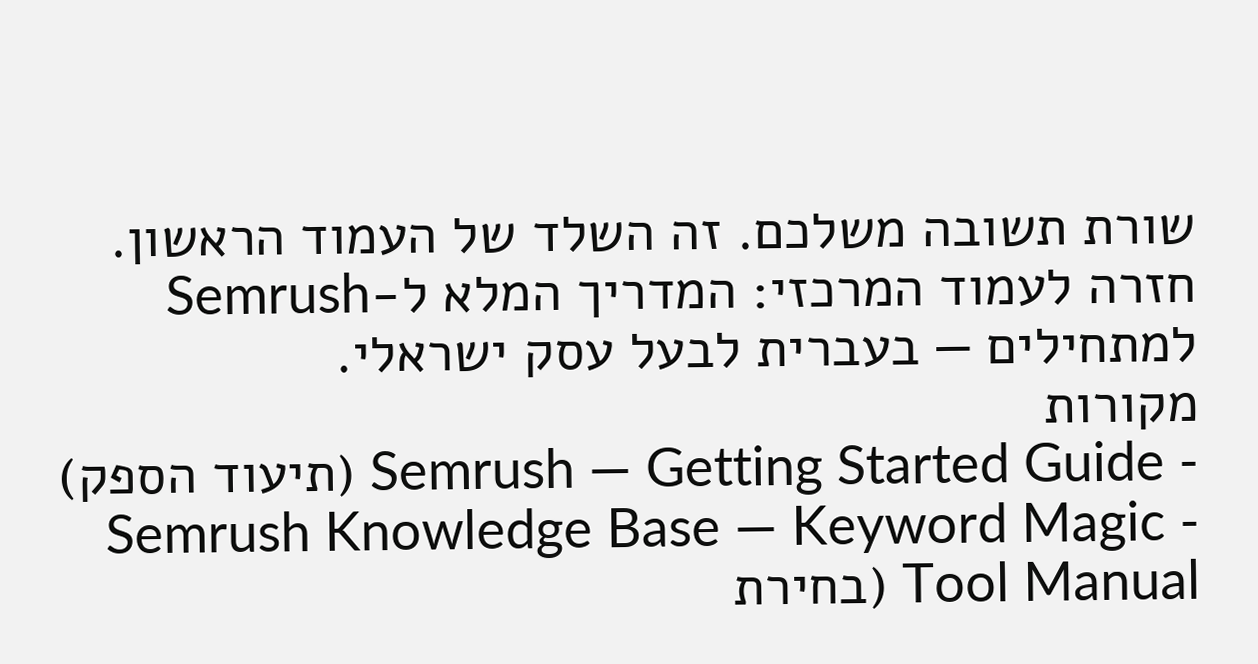שורת תשובה משלכם. זה השלד של העמוד הראשון.
חזרה לעמוד המרכזי: המדריך המלא ל-Semrush למתחילים — בעברית לבעל עסק ישראלי.
מקורות
- Semrush — Getting Started Guide (תיעוד הספק)
- Semrush Knowledge Base — Keyword Magic Tool Manual (בחירת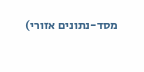מסד-נתונים אזורי)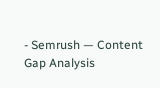- Semrush — Content Gap Analysis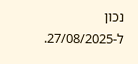נכון ל-27/08/2025.